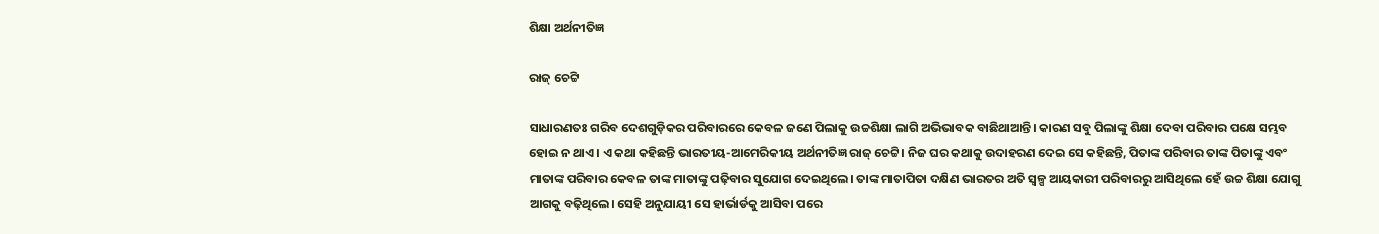ଶିକ୍ଷା ଅର୍ଥନୀତିଜ୍ଞ

ରାଜ୍‌ ଚେଟ୍ଟି

ସାଧାରଣତଃ ଗରିବ ଦେଶଗୁଡ଼ିକର ପରିବାରରେ କେବଳ ଜଣେ ପିଲାକୁ ଉଚ୍ଚଶିକ୍ଷା ଲାଗି ଅଭିଭାବକ ବାଛିଥାଆନ୍ତି। କାରଣ ସବୁ ପିଲାଙ୍କୁ ଶିକ୍ଷା ଦେବା ପରିବାର ପକ୍ଷେ ସମ୍ଭବ ହୋଇ ନ ଥାଏ। ଏ କଥା କହିଛନ୍ତି ଭାରତୀୟ-ଆମେରିକୀୟ ଅର୍ଥନୀତିଜ୍ଞ ରାଜ୍‌ ଚେଟ୍ଟି। ନିଜ ଘର କଥାକୁ ଉଦାହରଣ ଦେଇ ସେ କହିଛନ୍ତି, ପିତାଙ୍କ ପରିବାର ତାଙ୍କ ପିତାଙ୍କୁ ଏବଂ ମାତାଙ୍କ ପରିବାର କେବଳ ତାଙ୍କ ମାତାଙ୍କୁ ପଢ଼ିବାର ସୁଯୋଗ ଦେଇଥିଲେ। ତାଙ୍କ ମାତାପିତା ଦକ୍ଷିଣ ଭାରତର ଅତି ସ୍ବଳ୍ପ ଆୟକାରୀ ପରିବାରରୁ ଆସିଥିଲେ ହେଁ ଉଚ୍ଚ ଶିକ୍ଷା ଯୋଗୁ ଆଗକୁ ବଢ଼ିଥିଲେ। ସେହି ଅନୁଯାୟୀ ସେ ହାର୍ଭାର୍ଡକୁ ଆସିବା ପରେ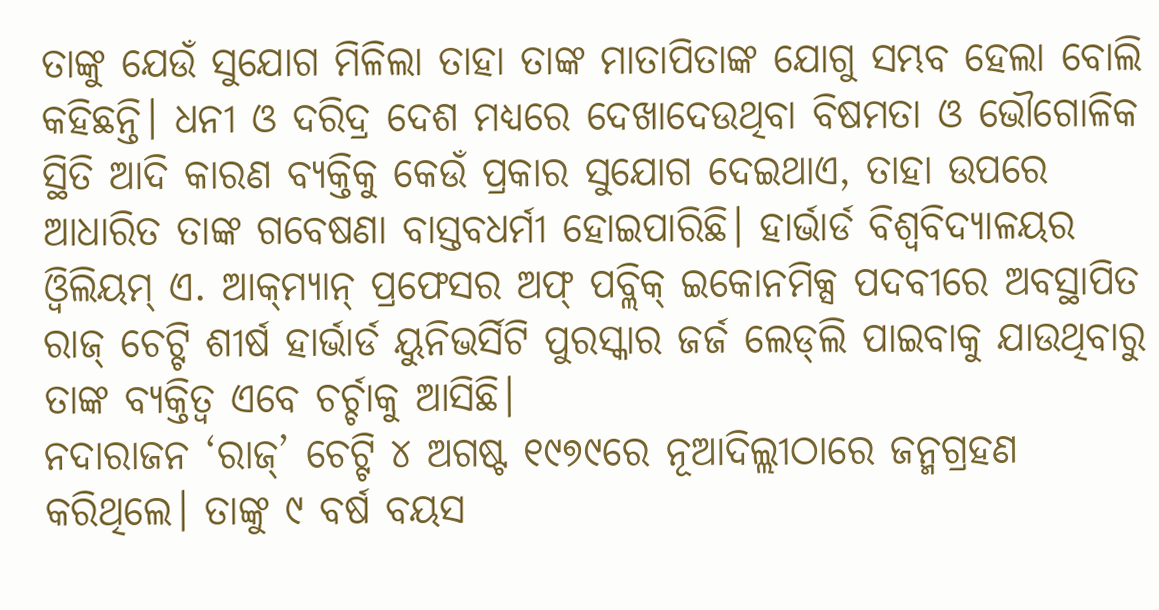ତାଙ୍କୁ ଯେଉଁ ସୁଯୋଗ ମିଳିଲା ତାହା ତାଙ୍କ ମାତାପିତାଙ୍କ ଯୋଗୁ ସମ୍ଭବ ହେଲା ବୋଲି କହିଛନ୍ତି। ଧନୀ ଓ ଦରିଦ୍ର ଦେଶ ମଧ୍ୟରେ ଦେଖାଦେଉଥିବା ବିଷମତା ଓ ଭୌଗୋଳିକ ସ୍ଥିତି ଆଦି କାରଣ ବ୍ୟକ୍ତିକୁ କେଉଁ ପ୍ରକାର ସୁଯୋଗ ଦେଇଥାଏ, ତାହା ଉପରେ ଆଧାରିତ ତାଙ୍କ ଗବେଷଣା ବାସ୍ତବଧର୍ମୀ ହୋଇପାରିଛି। ହାର୍ଭାର୍ଡ ବିଶ୍ୱବିଦ୍ୟାଳୟର ଓ୍ବିଲିୟମ୍‌ ଏ. ଆକ୍‌ମ୍ୟାନ୍‌ ପ୍ରଫେସର ଅଫ୍‌ ପବ୍ଲିକ୍‌ ଇକୋନମିକ୍ସ ପଦବୀରେ ଅବସ୍ଥାପିତ ରାଜ୍‌ ଚେଟ୍ଟି ଶୀର୍ଷ ହାର୍ଭାର୍ଡ ୟୁନିଭର୍ସିଟି ପୁରସ୍କାର ଜର୍ଜ ଲେଡ୍‌ଲି ପାଇବାକୁ ଯାଉଥିବାରୁ ତାଙ୍କ ବ୍ୟକ୍ତିତ୍ୱ ଏବେ ଚର୍ଚ୍ଚାକୁ ଆସିଛି।
ନଦାରାଜନ ‘ରାଜ୍‌’ ଚେଟ୍ଟି ୪ ଅଗଷ୍ଟ ୧୯୭୯ରେ ନୂଆଦିଲ୍ଲୀଠାରେ ଜନ୍ମଗ୍ରହଣ କରିଥିଲେ। ତାଙ୍କୁ ୯ ବର୍ଷ ବୟସ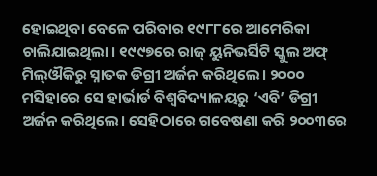ହୋଇଥିବା ବେଳେ ପରିବାର ୧୯୮୮ରେ ଆମେରିକା ଚାଲିଯାଇଥିଲା। ୧୯୯୭ରେ ରାଜ୍‌ ୟୁନିଭର୍ସିଟି ସ୍କୁଲ ଅଫ୍‌ ମିଲ୍‌ଔକିରୁ ସ୍ନାତକ ଡିଗ୍ରୀ ଅର୍ଜନ କରିଥିଲେ। ୨୦୦୦ ମସିହାରେ ସେ ହାର୍ଭାର୍ଡ ବିଶ୍ୱବିଦ୍ୟାଳୟରୁ ‘ଏବି’ ଡିଗ୍ରୀ ଅର୍ଜନ କରିଥିଲେ। ସେହିଠାରେ ଗବେଷଣା କରି ୨୦୦୩ରେ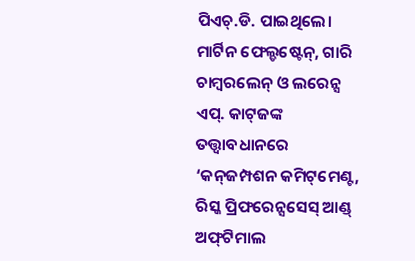ପିଏଚ୍‌.ଡି. ପାଇଥିଲେ। ମାର୍ଟିନ ଫେଲ୍ଡଷ୍ଟେନ୍‌, ଗାରି ଚାମ୍ବରଲେନ୍‌ ଓ ଲରେନ୍ସ ଏପ୍‌. କାଟ୍‌ଜଙ୍କ ତତ୍ତ୍ୱାବଧାନରେ ‘କନ୍‌ଜମ୍ପଶନ କମିଟ୍‌ମେଣ୍ଟ, ରିସ୍କ ପ୍ରିଫରେନ୍ସସେସ୍‌ ଆଣ୍ଡ୍‌ ଅଫ୍‌ଟିମାଲ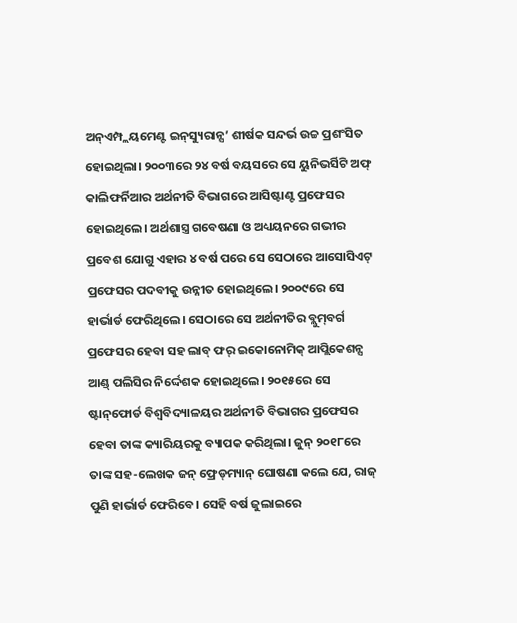ଅନ୍‌ଏମ୍ପ୍ଲୟମେଣ୍ଟ ଇନ୍‌ସ୍ୟୁରାନ୍ସ’ ଶୀର୍ଷକ ସନ୍ଦର୍ଭ ଉଚ୍ଚ ପ୍ରଶଂସିତ ହୋଇଥିଲା। ୨୦୦୩ରେ ୨୪ ବର୍ଷ ବୟସରେ ସେ ୟୁନିଭର୍ସିଟି ଅଫ୍‌ କାଲିଫର୍ନିଆର ଅର୍ଥନୀତି ବିଭାଗରେ ଆସିଷ୍ଟାଣ୍ଟ ପ୍ରଫେସର ହୋଇଥିଲେ। ଅର୍ଥଶାସ୍ତ୍ର ଗବେଷଣା ଓ ଅଧ୍ୟୟନରେ ଗଭୀର ପ୍ରବେଶ ଯୋଗୁ ଏହାର ୪ ବର୍ଷ ପରେ ସେ ସେଠାରେ ଆସୋସିଏଟ୍‌ ପ୍ରଫେସର ପଦବୀକୁ ଉନ୍ନୀତ ହୋଇଥିଲେ। ୨୦୦୯ରେ ସେ ହାର୍ଭାର୍ଡ ଫେରିଥିଲେ। ସେଠାରେ ସେ ଅର୍ଥନୀତିର ବ୍ଲୁମ୍‌ବର୍ଗ ପ୍ରଫେସର ହେବା ସହ ଲାବ୍‌ ଫର୍‌ ଇକୋନୋମିକ୍‌ ଆପ୍ଲିକେଶନ୍ସ ଆଣ୍ଡ୍‌ ପଲିସିର ନିର୍ଦ୍ଦେଶକ ହୋଇଥିଲେ। ୨୦୧୫ରେ ସେ ଷ୍ଟାନ୍‌ଫୋର୍ଡ ବିଶ୍ୱବିଦ୍ୟାଳୟର ଅର୍ଥନୀତି ବିଭାଗର ପ୍ରଫେସର ହେବା ତାଙ୍କ କ୍ୟାରିୟରକୁ ବ୍ୟାପକ କରିଥିଲା। ଜୁନ୍‌ ୨୦୧୮ରେ ତାଙ୍କ ସହ-ଲେଖକ ଜନ୍‌ ଫ୍ରେଡ୍‌ମ୍ୟାନ୍‌ ଘୋଷଣା କଲେ ଯେ, ରାଜ୍‌ ପୁଣି ହାର୍ଭାର୍ଡ ଫେରିବେ। ସେହି ବର୍ଷ ଜୁଲାଇରେ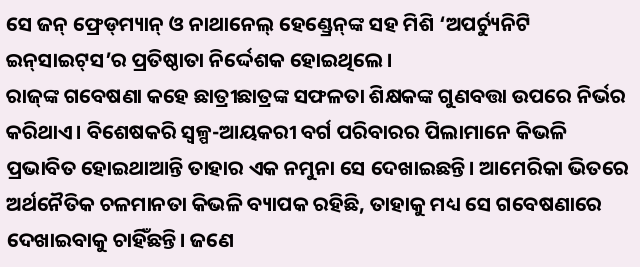ସେ ଜନ୍‌ ଫ୍ରେଡ୍‌ମ୍ୟାନ୍‌ ଓ ନାଥାନେଲ୍‌ ହେଣ୍ଡ୍ରେନ୍‌ଙ୍କ ସହ ମିଶି ‘ଅପର୍ଚ୍ୟୁନିଟି ଇନ୍‌ସାଇଟ୍‌ସ’ର ପ୍ରତିଷ୍ଠାତା ନିର୍ଦ୍ଦେଶକ ହୋଇଥିଲେ।
ରାଜ୍‌ଙ୍କ ଗବେଷଣା କହେ ଛାତ୍ରୀଛାତ୍ରଙ୍କ ସଫଳତା ଶିକ୍ଷକଙ୍କ ଗୁଣବତ୍ତା ଉପରେ ନିର୍ଭର କରିଥାଏ। ବିଶେଷକରି ସ୍ବଳ୍ପ-ଆୟକରୀ ବର୍ଗ ପରିବାରର ପିଲାମାନେ କିଭଳି ପ୍ରଭାବିତ ହୋଇଥାଆନ୍ତି ତାହାର ଏକ ନମୁନା ସେ ଦେଖାଇଛନ୍ତି। ଆମେରିକା ଭିତରେ ଅର୍ଥନୈତିକ ଚଳମାନତା କିଭଳି ବ୍ୟାପକ ରହିଛି, ତାହାକୁ ମଧ୍ୟ ସେ ଗବେଷଣାରେ ଦେଖାଇବାକୁ ଚାହିଁଛନ୍ତି। ଜଣେ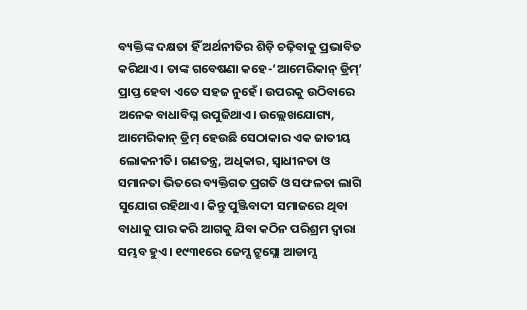ବ୍ୟକ୍ତିଙ୍କ ଦକ୍ଷତା ହିଁ ଅର୍ଥନୀତିର ଶିଡ଼ି ଚଢ଼ିବାକୁ ପ୍ରଭାବିତ କରିଥାଏ। ତାଙ୍କ ଗବେଷଣା କହେ-‘ଆମେରିକାନ୍‌ ଡ୍ରିମ୍‌’ ପ୍ରାପ୍ତ ହେବା ଏତେ ସହଜ ନୁହେଁ। ଉପରକୁ ଉଠିବାରେ ଅନେକ ବାଧାବିଘ୍ନ ଉପୁଜିଥାଏ। ଉଲ୍ଲେଖଯୋଗ୍ୟ, ଆମେରିକାନ୍‌ ଡ୍ରିମ୍‌ ହେଉଛି ସେଠାକାର ଏକ ଜାତୀୟ ଲୋକନୀତି। ଗଣତନ୍ତ୍ର, ଅଧିକାର, ସ୍ବାଧୀନତା ଓ ସମାନତା ଭିତରେ ବ୍ୟକ୍ତିଗତ ପ୍ରଗତି ଓ ସଫଳତା ଲାଗି ସୁଯୋଗ ରହିଥାଏ। କିନ୍ତୁ ପୁଞ୍ଜିବାଦୀ ସମାଜରେ ଥିବା ବାଧାକୁ ପାର କରି ଆଗକୁ ଯିବା କଠିନ ପରିଶ୍ରମ ଦ୍ୱାରା ସମ୍ଭବ ହୁଏ। ୧୯୩୧ରେ ଜେମ୍ସ ଟ୍ରୁସ୍ଲୋ ଆଡାମ୍ସ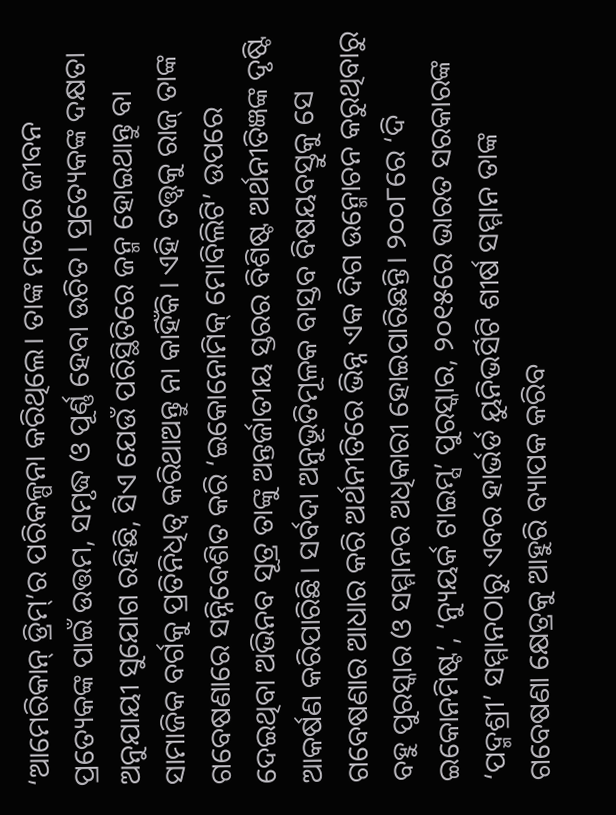‘ଆମେରିକାନ୍‌ ଡ୍ରିମ୍‌’ର ପରିକଳ୍ପନା କରିଥିଲେ। ତାଙ୍କ ମତରେ ଜୀବନ ପ୍ରତ୍ୟେକଙ୍କ ପାଇଁ ଉତ୍ତମ, ସମୃଦ୍ଧ ଓ ପୂର୍ଣ୍ଣ ହେବା ଉଚିତ। ପ୍ରତ୍ୟେକଙ୍କ ଦକ୍ଷତା ଅନୁଯାୟୀ ସୁଯୋଗ ରହିଛି, ସିଏ ଯେଉଁ ପରିସ୍ଥିତିରେ ଜନ୍ମ ହୋଇଥାନ୍ତୁ ବା ସାମାଜିକ ବର୍ଗକୁ ପ୍ରତିନିଧିତ୍ୱ କରିଥାଅନ୍ତୁ ନା କାହିଁକି। ଏହି ତତ୍ତ୍ୱକୁ ରାଜ୍‌ ତାଙ୍କ ଗବେଷଣାରେ ସନ୍ନିବେଶିତ କରି ‘ଇକୋନୋମିକ୍‌ ମୋବିଲିଟି’ ଉପରେ ଦେଇଥିବା ଅଭିନବ ସୂତ୍ର ତାଙ୍କୁ ଅନ୍ତର୍ଜାତୀୟ ସ୍ତରର ବିଶିଷ୍ଟ ଅର୍ଥନୀତିଜ୍ଞଙ୍କ ଦୃଷ୍ଟି ଆକର୍ଷଣ କରିପାରିଛି। ସର୍ବଦା ଅନୁଭୂତିମୂଳକ ବାସ୍ତବ ବିଷୟବସ୍ତୁକୁ ସେ ଗବେଷଣାର ଆଧାର କରି ଅର୍ଥନୀତିରେ ଭିନ୍ନ ଏକ ଦିଗ ଉନ୍ମୋଚନ କରୁଥିବାରୁ ବହୁ ପୁରସ୍କାର ଓ ସମ୍ମାନର ଅଧିକାରୀ ହୋଇପାରିଛନ୍ତି। ୨୦୦୮ରେ ‘ଦି ଇକୋନମିଷ୍ଟ’, ‘ନ୍ୟୁୟର୍କ ଟାଇମ୍ସ’ ପୁରସ୍କାର, ୨୦୧୫ରେ ଭାରତ ସରକାରଙ୍କ ‘ପଦ୍ମଶ୍ରୀ’ ସମ୍ମାନଠାରୁ ଏବର ହାର୍ଭର୍ଡ ୟୁନିଭର୍ସିଟି ଶୀର୍ଷ ସମ୍ମାନ ତାଙ୍କ ଗବେଷଣା କ୍ଷେତ୍ରକୁ ଆହୁରି ବ୍ୟାପକ କରିବ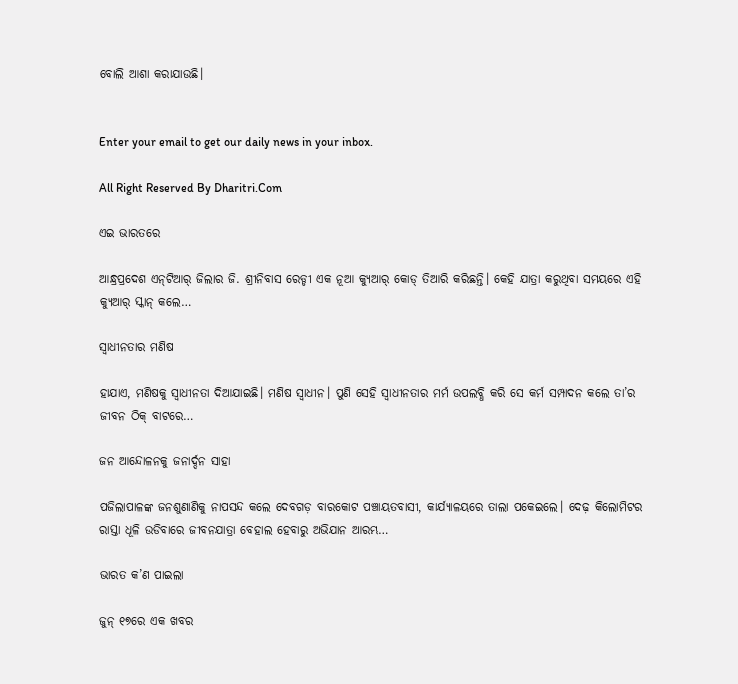ବୋଲି ଆଶା କରାଯାଉଛି।


Enter your email to get our daily news in your inbox.

All Right Reserved By Dharitri.Com

ଏଇ ଭାରତରେ

ଆନ୍ଧ୍ରପ୍ରଦେଶ ଏନ୍‌ଟିଆର୍‌ ଜିଲାର ଜି. ଶ୍ରୀନିବାସ ରେଡ୍ଡୀ ଏକ ନୂଆ କ୍ୟୁଆର୍‌ କୋଡ୍‌ ତିଆରି କରିଛନ୍ତି। କେହି ଯାତ୍ରା କରୁଥିବା ସମୟରେ ଏହି କ୍ୟୁଆର୍‌ ସ୍କାନ୍‌ କଲେ…

ସ୍ବାଧୀନତାର ମଣିଷ

ହାଯାଏ, ମଣିଷକୁ ସ୍ବାଧୀନତା ଦିଆଯାଇଛି। ମଣିଷ ସ୍ବାଧୀନ। ପୁଣି ସେହି ସ୍ବାଧୀନତାର ମର୍ମ ଉପଲବ୍ଧି କରି ସେ କର୍ମ ସମ୍ପାଦନ କଲେ ତା’ର ଜୀବନ ଠିକ୍‌ ବାଟରେ…

ଜନ ଆନ୍ଦୋଳନକୁ ଜନାର୍ଦ୍ଦନ ସାହା

ପଜିଲାପାଳଙ୍କ ଜନଶୁଣାଣିକୁ ନାପସନ୍ଦ କଲେ ଦେବଗଡ଼ ବାରକୋଟ ପଞ୍ଚାୟତବାସୀ, କାର୍ଯ୍ୟାଳୟରେ ତାଲା ପକେଇଲେ। ଦେଢ଼ କିଲୋମିଟର ରାସ୍ତା ଧୂଳି ଉଡିବାରେ ଜୀବନଯାତ୍ରା ବେହାଲ ହେବାରୁ ଅଭିଯାନ ଆରମ୍ଭ…

ଭାରତ କ’ଣ ପାଇଲା

ଜୁନ୍‌ ୧୭ରେ ଏକ ଖବର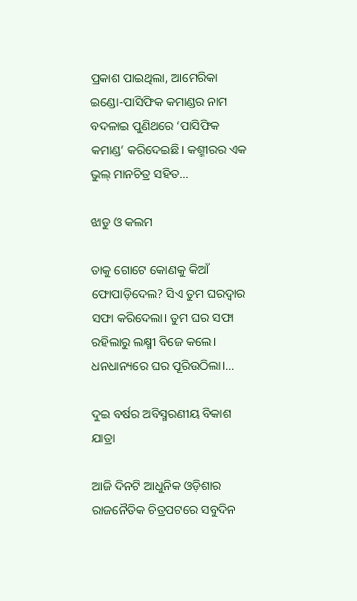ପ୍ରକାଶ ପାଇଥିଲା, ଆମେରିକା ଇଣ୍ଡୋ-ପାସିଫିକ କମାଣ୍ଡର ନାମ ବଦଳାଇ ପୁଣିଥରେ ‘ପାସିଫିକ କମାଣ୍ଡ’ କରିଦେଇଛି। କଶ୍ମୀରର ଏକ ଭୁଲ୍‌ ମାନଚିତ୍ର ସହିତ…

ଝାଡୁ ଓ କଲମ

ତାକୁ ଗୋଟେ କୋଣକୁ କିଆଁ ଫୋପାଡ଼ିଦେଲ? ସିଏ ତୁମ ଘରଦ୍ୱାର ସଫା କରିଦେଲା। ତୁମ ଘର ସଫା ରହିଲାରୁ ଲକ୍ଷ୍ମୀ ବିଜେ କଲେ। ଧନଧାନ୍ୟରେ ଘର ପୂରିଉଠିଲା।…

ଦୁଇ ବର୍ଷର ଅବିସ୍ମରଣୀୟ ବିକାଶ ଯାତ୍ରା

ଆଜି ଦିନଟି ଆଧୁନିକ ଓଡ଼ିଶାର ରାଜନୈତିକ ଚିତ୍ରପଟରେ ସବୁଦିନ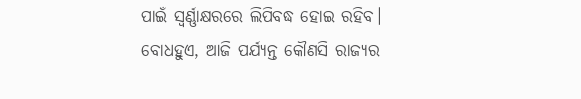ପାଇଁ ସ୍ବର୍ଣ୍ଣାକ୍ଷରରେ ଲିପିବଦ୍ଧ ହୋଇ ରହିବ। ବୋଧହୁଏ, ଆଜି ପର୍ଯ୍ୟନ୍ତ କୌଣସି ରାଜ୍ୟର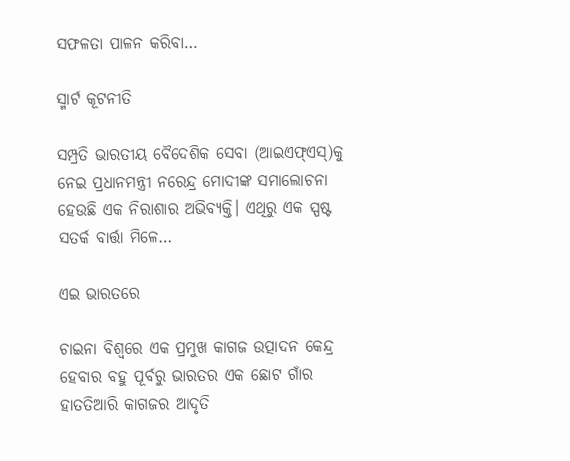ସଫଳତା ପାଳନ କରିବା…

ସ୍ମାର୍ଟ କୂଟନୀତି

ସମ୍ପ୍ରତି ଭାରତୀୟ ବୈଦେଶିକ ସେବା (ଆଇଏଫ୍‌ଏସ୍‌)କୁ ନେଇ ପ୍ରଧାନମନ୍ତ୍ରୀ ନରେନ୍ଦ୍ର ମୋଦୀଙ୍କ ସମାଲୋଚନା ହେଉଛି ଏକ ନିରାଶାର ଅଭିବ୍ୟକ୍ତି। ଏଥିରୁ ଏକ ସ୍ପଷ୍ଟ ସତର୍କ ବାର୍ତ୍ତା ମିଳେ…

ଏଇ ଭାରତରେ

ଚାଇନା ବିଶ୍ୱରେ ଏକ ପ୍ରମୁଖ କାଗଜ ଉତ୍ପାଦନ କେନ୍ଦ୍ର ହେବାର ବହୁ ପୂର୍ବରୁ ଭାରତର ଏକ ଛୋଟ ଗାଁର ହାତତିଆରି କାଗଜର ଆଦୃତି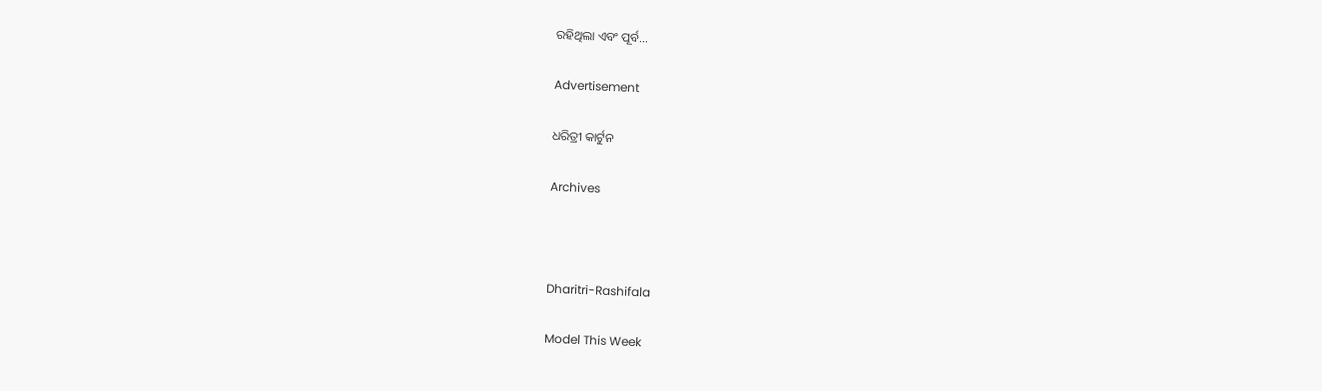ରହିଥିଲା ଏବଂ ପୂର୍ବ…

Advertisement

ଧରିତ୍ରୀ କାର୍ଟୁନ

Archives



Dharitri-Rashifala

Model This Week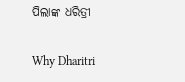ପିଲାଙ୍କ ଧରିତ୍ରୀ

Why Dharitri